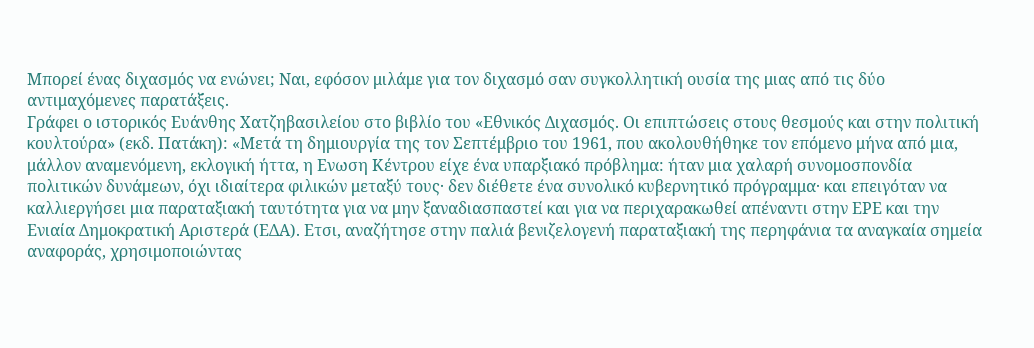Μπορεί ένας διχασμός να ενώνει; Ναι, εφόσον μιλάμε για τον διχασμό σαν συγκολλητική ουσία της μιας από τις δύο αντιμαχόμενες παρατάξεις.
Γράφει ο ιστορικός Ευάνθης Χατζηβασιλείου στο βιβλίο του «Εθνικός Διχασμός. Οι επιπτώσεις στους θεσμούς και στην πολιτική κουλτούρα» (εκδ. Πατάκη): «Μετά τη δημιουργία της τον Σεπτέμβριο του 1961, που ακολουθήθηκε τον επόμενο μήνα από μια, μάλλον αναμενόμενη, εκλογική ήττα, η Ενωση Κέντρου είχε ένα υπαρξιακό πρόβλημα: ήταν μια χαλαρή συνομοσπονδία πολιτικών δυνάμεων, όχι ιδιαίτερα φιλικών μεταξύ τους· δεν διέθετε ένα συνολικό κυβερνητικό πρόγραμμα· και επειγόταν να καλλιεργήσει μια παραταξιακή ταυτότητα για να μην ξαναδιασπαστεί και για να περιχαρακωθεί απέναντι στην ΕΡΕ και την Ενιαία Δημοκρατική Αριστερά (ΕΔΑ). Ετσι, αναζήτησε στην παλιά βενιζελογενή παραταξιακή της περηφάνια τα αναγκαία σημεία αναφοράς, χρησιμοποιώντας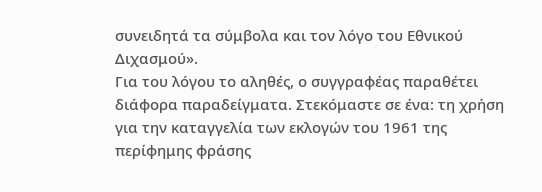συνειδητά τα σύμβολα και τον λόγο του Εθνικού Διχασμού».
Για του λόγου το αληθές, ο συγγραφέας παραθέτει διάφορα παραδείγματα. Στεκόμαστε σε ένα: τη χρήση για την καταγγελία των εκλογών του 1961 της περίφημης φράσης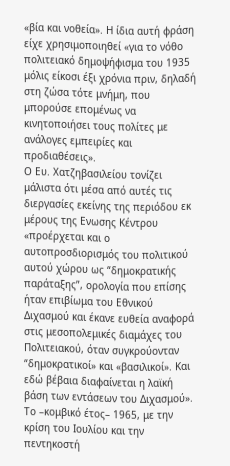«βία και νοθεία». Η ίδια αυτή φράση είχε χρησιμοποιηθεί «για το νόθο πολιτειακό δημοψήφισμα του 1935 μόλις είκοσι έξι χρόνια πριν, δηλαδή στη ζώσα τότε μνήμη, που μπορούσε επομένως να κινητοποιήσει τους πολίτες με ανάλογες εμπειρίες και προδιαθέσεις».
Ο Ευ. Χατζηβασιλείου τονίζει μάλιστα ότι μέσα από αυτές τις διεργασίες εκείνης της περιόδου εκ μέρους της Ενωσης Κέντρου «προέρχεται και ο αυτοπροσδιορισμός του πολιτικού αυτού χώρου ως “δημοκρατικής παράταξης”, ορολογία που επίσης ήταν επιβίωμα του Εθνικού Διχασμού και έκανε ευθεία αναφορά στις μεσοπολεμικές διαμάχες του Πολιτειακού, όταν συγκρούονταν “δημοκρατικοί» και «βασιλικοί». Και εδώ βέβαια διαφαίνεται η λαϊκή βάση των εντάσεων του Διχασμού».
Το –κομβικό έτος– 1965, με την κρίση του Ιουλίου και την πεντηκοστή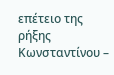επέτειο της ρήξης Κωνσταντίνου –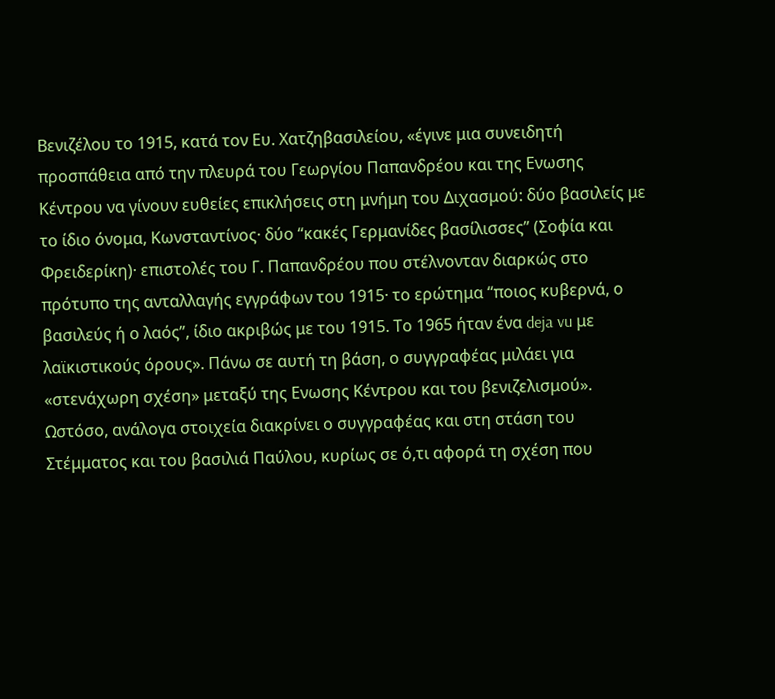Βενιζέλου το 1915, κατά τον Ευ. Χατζηβασιλείου, «έγινε μια συνειδητή προσπάθεια από την πλευρά του Γεωργίου Παπανδρέου και της Ενωσης Κέντρου να γίνουν ευθείες επικλήσεις στη μνήμη του Διχασμού: δύο βασιλείς με το ίδιο όνομα, Κωνσταντίνος· δύο “κακές Γερμανίδες βασίλισσες” (Σοφία και Φρειδερίκη)· επιστολές του Γ. Παπανδρέου που στέλνονταν διαρκώς στο πρότυπο της ανταλλαγής εγγράφων του 1915· το ερώτημα “ποιος κυβερνά, ο βασιλεύς ή ο λαός”, ίδιο ακριβώς με του 1915. Το 1965 ήταν ένα deja vu με λαϊκιστικούς όρους». Πάνω σε αυτή τη βάση, ο συγγραφέας μιλάει για «στενάχωρη σχέση» μεταξύ της Ενωσης Κέντρου και του βενιζελισμού».
Ωστόσο, ανάλογα στοιχεία διακρίνει ο συγγραφέας και στη στάση του Στέμματος και του βασιλιά Παύλου, κυρίως σε ό,τι αφορά τη σχέση που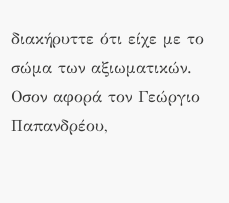διακήρυττε ότι είχε με το σώμα των αξιωματικών.
Οσον αφορά τον Γεώργιο Παπανδρέου,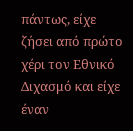πάντως, είχε ζήσει από πρώτο χέρι τον Εθνικό Διχασμό και είχε έναν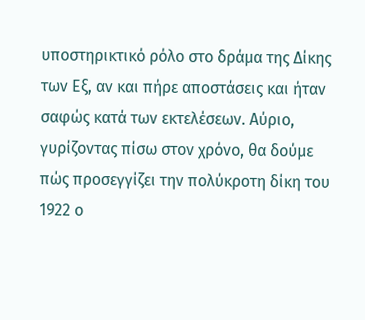υποστηρικτικό ρόλο στο δράμα της Δίκης των Εξ, αν και πήρε αποστάσεις και ήταν σαφώς κατά των εκτελέσεων. Αύριο, γυρίζοντας πίσω στον χρόνο, θα δούμε πώς προσεγγίζει την πολύκροτη δίκη του 1922 ο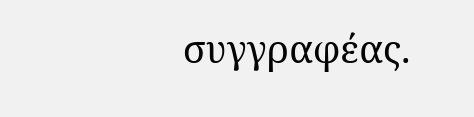συγγραφέας.